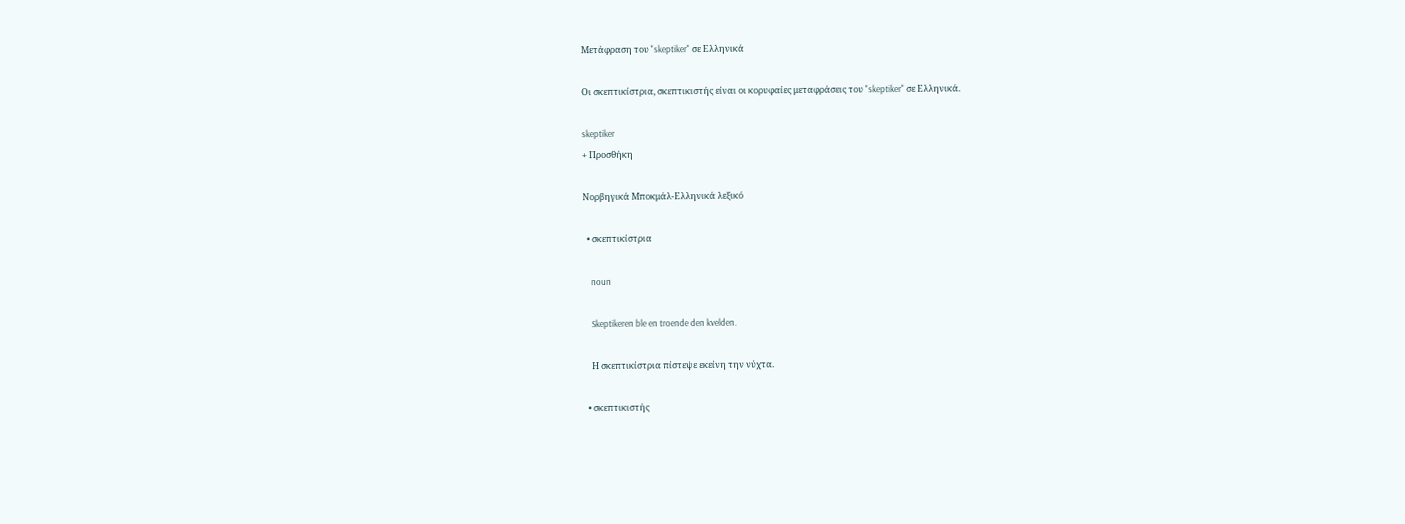Μετάφραση του "skeptiker" σε Ελληνικά

Οι σκεπτικίστρια, σκεπτικιστής είναι οι κορυφαίες μεταφράσεις του "skeptiker" σε Ελληνικά.

skeptiker
+ Προσθήκη

Νορβηγικά Μποκμάλ-Ελληνικά λεξικό

  • σκεπτικίστρια

    noun

    Skeptikeren ble en troende den kvelden.

    Η σκεπτικίστρια πίστεψε εκείνη την νύχτα.

  • σκεπτικιστής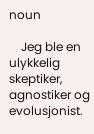noun

    Jeg ble en ulykkelig skeptiker, agnostiker og evolusjonist.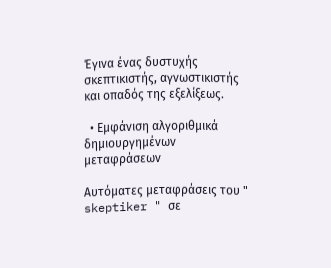Έγινα ένας δυστυχής σκεπτικιστής, αγνωστικιστής και οπαδός της εξελίξεως.

  • Εμφάνιση αλγοριθμικά δημιουργημένων μεταφράσεων

Αυτόματες μεταφράσεις του " skeptiker " σε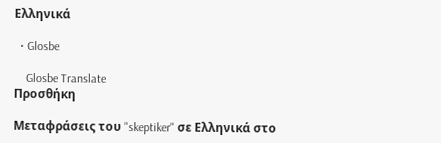Ελληνικά

  • Glosbe

    Glosbe Translate
Προσθήκη

Μεταφράσεις του "skeptiker" σε Ελληνικά στο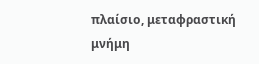πλαίσιο, μεταφραστική μνήμη